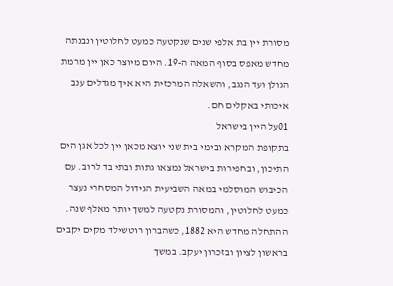מסורת יין בת אלפי שנים שנקטעה כמעט לחלוטין ונבנתה מחדש מאפס בסוף המאה ה-19. היום מיוצר כאן יין מרמת הגולן ועד הנגב, והשאלה המרכזית היא איך מגדלים ענב איכותי באקלים חם.
01על היין בישראל
בתקופת המקרא ובימי בית שני יוצא מכאן יין לכל אגן הים התיכון, ובחפירות בישראל נמצאו גתות ובתי בד לרוב. עם הכיבוש המוסלמי במאה השביעית הגידול המסחרי נעצר כמעט לחלוטין, והמסורת נקטעה למשך יותר מאלף שנה.
ההתחלה מחדש היא 1882, כשהברון רוטשילד מקים יקבים בראשון לציון ובזכרון יעקב. במשך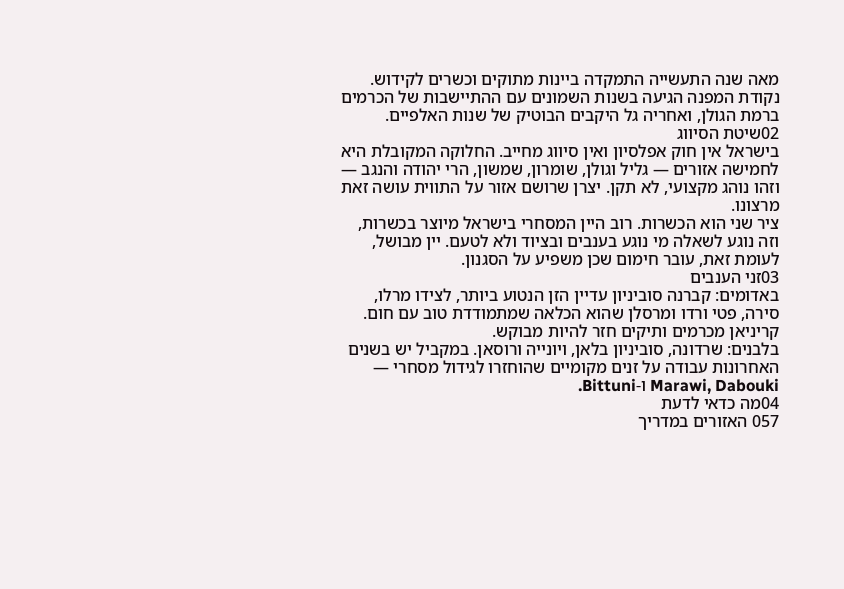מאה שנה התעשייה התמקדה ביינות מתוקים וכשרים לקידוש. נקודת המפנה הגיעה בשנות השמונים עם ההתיישבות של הכרמים ברמת הגולן, ואחריה גל היקבים הבוטיק של שנות האלפיים.
02שיטת הסיווג
בישראל אין חוק אפלסיון ואין סיווג מחייב. החלוקה המקובלת היא לחמישה אזורים — גליל וגולן, שומרון, שמשון, הרי יהודה והנגב — וזהו נוהג מקצועי, לא תקן. יצרן שרושם אזור על התווית עושה זאת מרצונו.
ציר שני הוא הכשרות. רוב היין המסחרי בישראל מיוצר בכשרות, וזה נוגע לשאלה מי נוגע בענבים ובציוד ולא לטעם. יין מבושל, לעומת זאת, עובר חימום שכן משפיע על הסגנון.
03זני הענבים
באדומים: קברנה סוביניון עדיין הזן הנטוע ביותר, לצידו מרלו, סירה, פטי ורדו ומרסלן שהוא הכלאה שמתמודדת טוב עם חום. קריניאן מכרמים ותיקים חזר להיות מבוקש.
בלבנים: שרדונה, סוביניון בלאן, ויונייה ורוסאן. במקביל יש בשנים האחרונות עבודה על זנים מקומיים שהוחזרו לגידול מסחרי — Marawi, Dabouki ו-Bittuni.
04מה כדאי לדעת
057 האזורים במדריך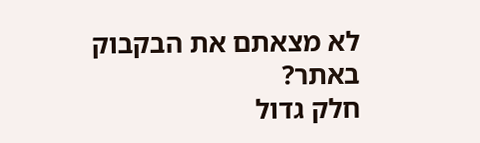לא מצאתם את הבקבוק באתר?
חלק גדול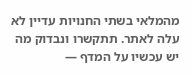מהמלאי בשתי החנויות עדיין לא עלה לאתר. תתקשרו ונבדוק מה יש עכשיו על המדף —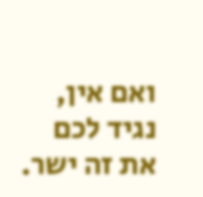ואם אין, נגיד לכם את זה ישר.